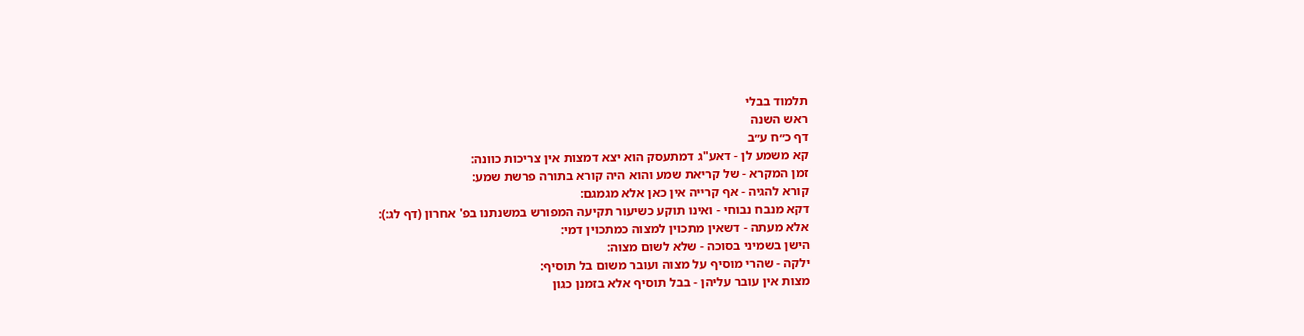תלמוד בבלי
ראש השנה
דף כ״ח ע״ב
קא משמע לן - דאע"ג דמתעסק הוא יצא דמצות אין צריכות כוונה:
זמן המקרא - של קריאת שמע והוא היה קורא בתורה פרשת שמע:
קורא להגיה - אף קרייה אין כאן אלא מגמגם:
דקא מנבח נבוחי - ואינו תוקע כשיעור תקיעה המפורש במשנתנו בפ' אחרון (דף לג:):
אלא מעתה - דשאין מתכוין למצוה כמתכוין דמי:
הישן בשמיני בסוכה - שלא לשום מצוה:
ילקה - שהרי מוסיף על מצוה ועובר משום בל תוסיף:
מצות אין עובר עליהן - בבל תוסיף אלא בזמנן כגון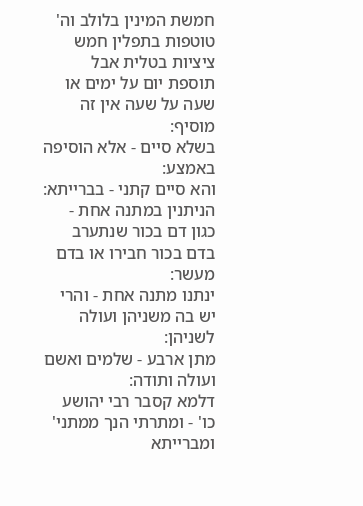חמשת המינין בלולב וה' טוטפות בתפלין חמש ציציות בטלית אבל תוספת יום על ימים או שעה על שעה אין זה מוסיף:
בשלא סיים - אלא הוסיפה באמצע:
והא סיים קתני - בברייתא:
הניתנין במתנה אחת - כגון דם בכור שנתערב בדם בכור חבירו או בדם מעשר:
ינתנו מתנה אחת - והרי יש בה משניהן ועולה לשניהן:
מתן ארבע - שלמים ואשם ועולה ותודה:
דלמא קסבר רבי יהושע כו' - ומתרתי הנך ממתני' ומברייתא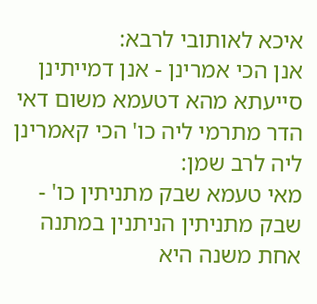איכא לאותובי לרבא:
אנן הכי אמרינן - אנן דמייתינן סייעתא מהא דטעמא משום דאי הדר מתרמי ליה כו' הכי קאמרינן ליה לרב שמן:
מאי טעמא שבק מתניתין כו' - שבק מתניתין הניתנין במתנה אחת משנה היא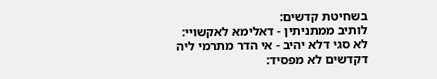בשחיטת קדשים:
לותיב ממתניתין - דאלימא לאקשויי:
לא סגי דלא יהיב - אי הדר מתרמי ליה דקדשים לא מפסיד: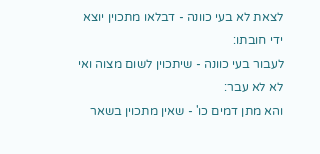לצאת לא בעי כוונה - דבלאו מתכוין יוצא ידי חובתו:
לעבור בעי כוונה - שיתכוין לשום מצוה ואי לא לא עבר:
והא מתן דמים כו' - שאין מתכוין בשאר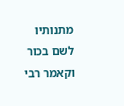מתנותיו לשם בכור וקאמר רבי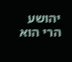יהושע הרי הוא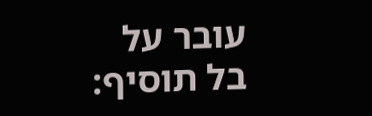עובר על בל תוסיף: